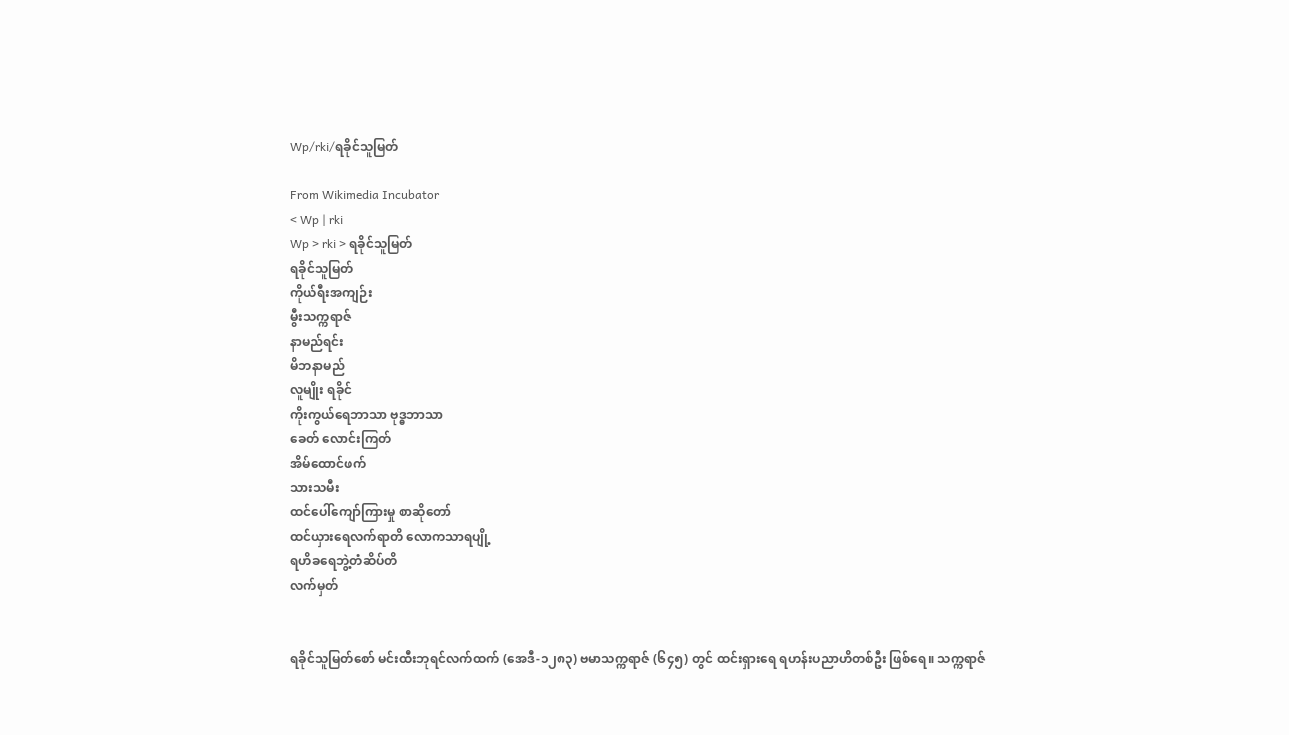Wp/rki/ရခိုင်သူမြတ်

From Wikimedia Incubator
< Wp | rki
Wp > rki > ရခိုင်သူမြတ်
ရခိုင်သူမြတ်
ကိုယ်ရီးအကျဉ်း
မွီးသက္ကရာဇ်
နာမည်ရင်း
မိဘနာမည်
လူမျိုး ရခိုင်
ကိုးကွယ်ရေဘာသာ ဗုဒ္ဓဘာသာ
ခေတ် လောင်းကြတ်
အိမ်ထောင်ဖက်
သားသမီး
ထင်ပေါ်ကျော်ကြားမှု စာဆိုတော်
ထင်ယှားရေလက်ရာတိ လောကသာရပျို့
ရဟိခရေဘွဲ့တံဆိပ်တိ
လက်မှတ်


ရခိုင်သူမြတ်စော် မင်းထီးဘုရင်လက်ထက် (အေဒီ-၁၂၈၃) ဗမာသက္ကရာဇ် (၆၄၅) တွင် ထင်းရှားရေ ရဟန်းပညာဟိတစ်ဦး ဖြစ်ရေ။ သက္ကရာဇ်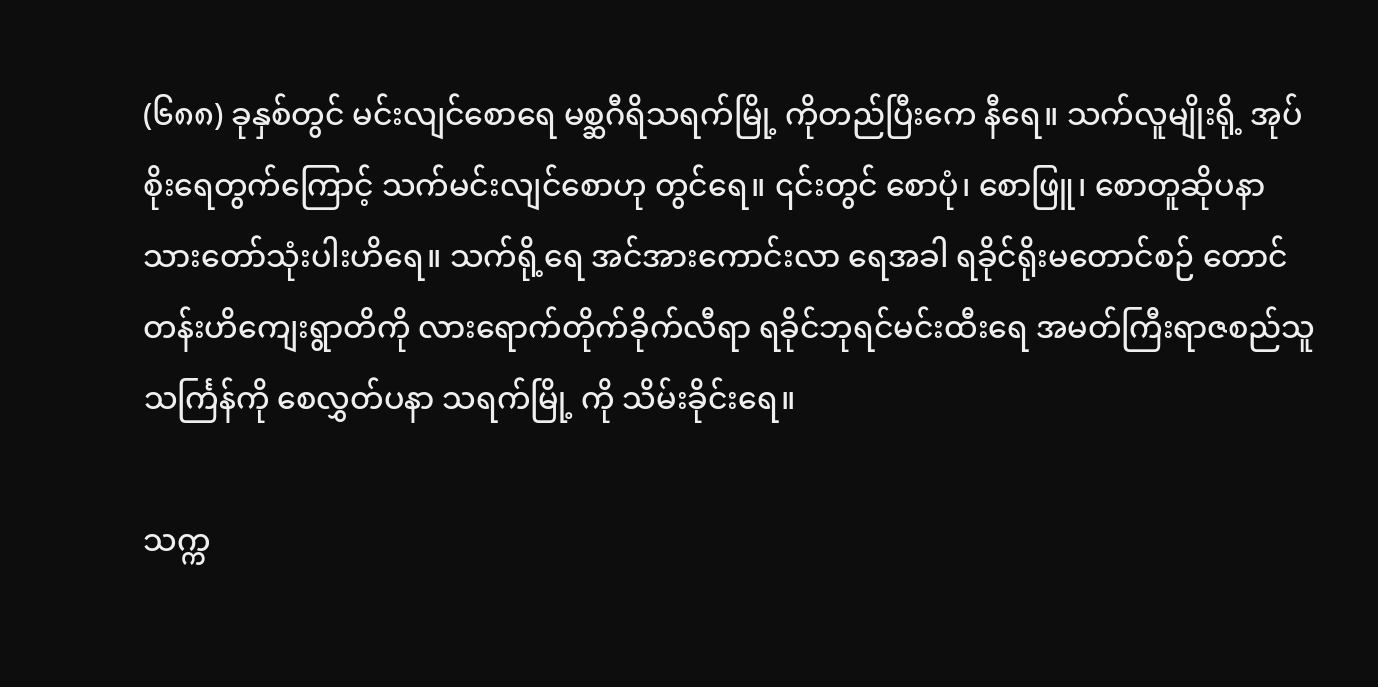(၆၈၈) ခုနှစ်တွင် မင်းလျင်စောရေ မစ္ဆဂီရိသရက်မြို့ ကိုတည်ပြီးကေ နီရေ။ သက်လူမျိုးရို့ အုပ်စိုးရေတွက်ကြောင့် သက်မင်းလျင်စောဟု တွင်ရေ။ ၎င်းတွင် စောပုံ၊ စောဖြူ၊ စောတူဆိုပနာ သားတော်သုံးပါးဟိရေ။ သက်ရို့ရေ အင်အားကောင်းလာ ရေအခါ ရခိုင်ရိုးမတောင်စဉ် တောင်တန်းဟိကျေးရွာတိကို လားရောက်တိုက်ခိုက်လီရာ ရခိုင်ဘုရင်မင်းထီးရေ အမတ်ကြီးရာဇစည်သူ သင်္ကြန်ကို စေလွှတ်ပနာ သရက်မြို့ ကို သိမ်းခိုင်းရေ။

သက္က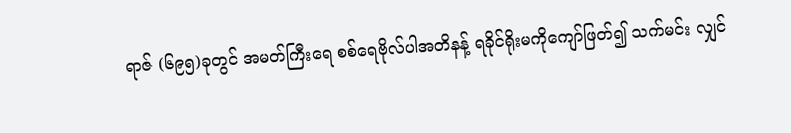ရာဇ် (၆၉၅)ခုတွင် အမတ်ကြီးရေ စစ်ရေဗိုလ်ပါအတိနန့် ရခိုင်ရိုးမကိုကျော်ဖြတ်၍ သက်မင်း လျှင်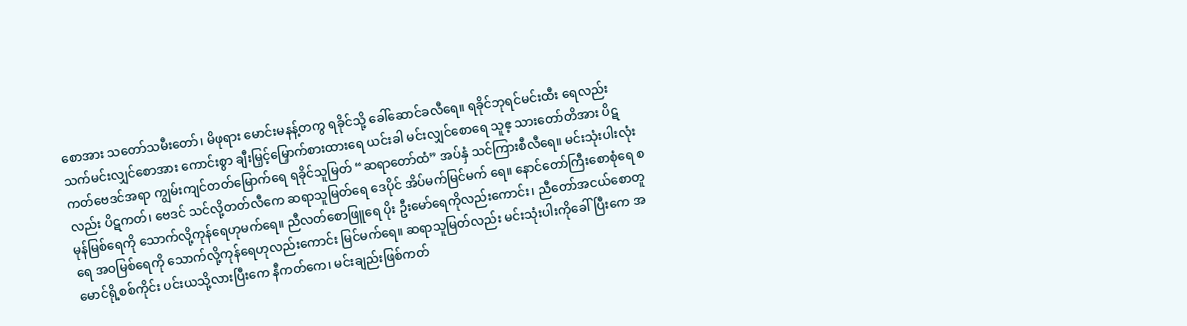စောအား သတော်သမီးတော်၊ မိဖုရား မောင်းမနန့်တကွ ရခိုင်သို့ ခေါ်ဆောင်ခလီရေ။ ရခိုင်ဘုရင်မင်းထီး ရေလည်း သက်မင်းလျှင်စောအား ကောင်းစွာ ချီးမြှင့်မြှောက်စားထားရေ ယင်းခါ မင်းလျှင်စောရေ သူဧ့ သားတော်တိအား ပိဋကတ်ဗေဒင်အရာ ကျွမ်းကျင်တတ်မြောက်ရေ ရခိုင်သူမြတ် “ဆရာတော်ထံ” အပ်နှံ သင်ကြားစီလီရေ။ မင်းသုံးပါးလုံးလည်း ပိဋကတ်၊ ဗေဒင် သင်လို့တတ်လီကေ ဆရာသူမြတ်ရေ ဒေပိုင် အိပ်မက်မြင်မက် ရေ။ နောင်တော်ကြီးစောစုံရေ စမုန်မြစ်ရေကို သောက်လို့ကုန်ရေဟုမက်ရေ။ ညီလတ်စောဖြူရေ ပိုး ဦးမော်ရေကိုလည်းကောင်း၊ ညီတော်အငယ်စောတူရေ အဝမြစ်ရေကို သောက်လို့ကုန်ရေဟုလည်းကောင်း မြင်မက်ရေ။ ဆရာသူမြတ်လည်း မင်းသုံးပါးကိုခေါ်ပြီးကေ အမောင်ရို့စစ်ကိုင်း ပင်းယသို့လားပြီးကေ နီကတ်ကေ၊ မင်းချည်းဖြစ်ကတ်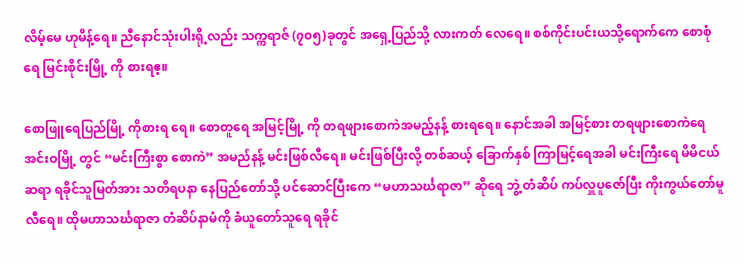လိမ့်မေ ဟုမိန့်ရေ။ ညီနောင်သုံးပါးရို့လည်း သက္ကရာဇ် (၇၀၅)ခုတွင် အရှေ့ပြည်သို့ လားကတ် လေရေ။ စစ်ကိုင်းပင်းယသို့ရောက်ကေ စောစုံရေ မြင်းစိုင်းမြို့ ကို စားရဧ့။

စောဖြူရေပြည်မြို့ ကိုစားရ ရေ။ စောတူရေ အမြင့်မြို့ ကို တရဖျားစောကဲအမည့်နန့် စားရရေ။ နောင်အခါ အမြင့်စား တရဖျားစောကဲရေ အင်းဝမြို့ တွင် “မင်းကြီးစွာ စောကဲ” အမည်နန့် မင်းဖြစ်လီရေ။ မင်းဖြစ်ပြီးလို့ တစ်ဆယ့် ခြောက်နှစ် ကြာမြင့်ရေအခါ မင်းကြီးရေ မိမိငယ်ဆရာ ရခိုင်သူမြတ်အား သတိရပနာ နေပြည်တော်သို့ ပင်ဆောင်ပြီးကေ “မဟာသင်္ဃရာဇာ” ဆိုရေ ဘွဲ့ တံဆိပ် ကပ်လှူပူဇော်ပြီး ကိုးကွယ်တော်မူလီရေ။ ထိုမဟာသင်္ဃရာဇာ တံဆိပ်နာမံကို ခံယူတော်သူရေ ရခိုင်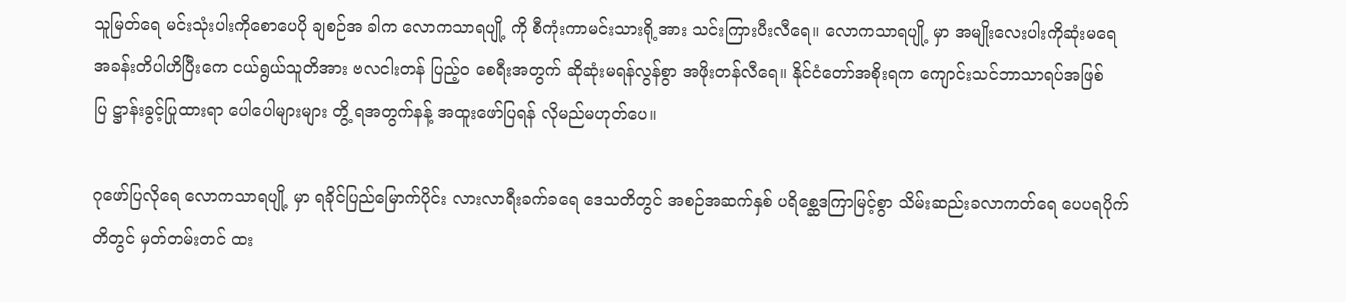သူမြတ်ရေ မင်းသုံးပါးကိုစောပေပို ချစဉ်အ ခါက လောကသာရပျို့ ကို စီကုံးကာမင်းသားရို့အား သင်းကြားပီးလီရေ။ လောကသာရပျို့ မှာ အမျိုးလေးပါးကိုဆုံးမရေ အခန်းတိပါဟိပြီးကေ ငယ်ရွယ်သူတိအား ဗလငါးတန် ပြည့်ဝ စေရီးအတွက် ဆိုဆုံးမရန်လွန်စွာ အဖိုးတန်လီရေ။ နိုင်ငံတော်အစိုးရက ကျောင်းသင်ဘာသာရပ်အဖြစ် ပြ ဋ္ဌာန်းခွင့်ပြုထားရာ ပေါပေါများများ တွိ့ ရအတွက်နန့် အထူးဖော်ပြရန် လိုမည်မဟုတ်ပေ။

ဂုဖော်ပြလိုရေ လောကသာရပျို့ မှာ ရခိုင်ပြည်မြောက်ပိုင်း လားလာရီးခက်ခရေ ဒေသတိတွင် အစဉ်အဆက်နှစ် ပရိစ္ဆေဒကြာမြင့်စွာ သိမ်းဆည်းခလာကတ်ရေ ပေပရပိုက်တိတွင် မှတ်တမ်းတင် ထး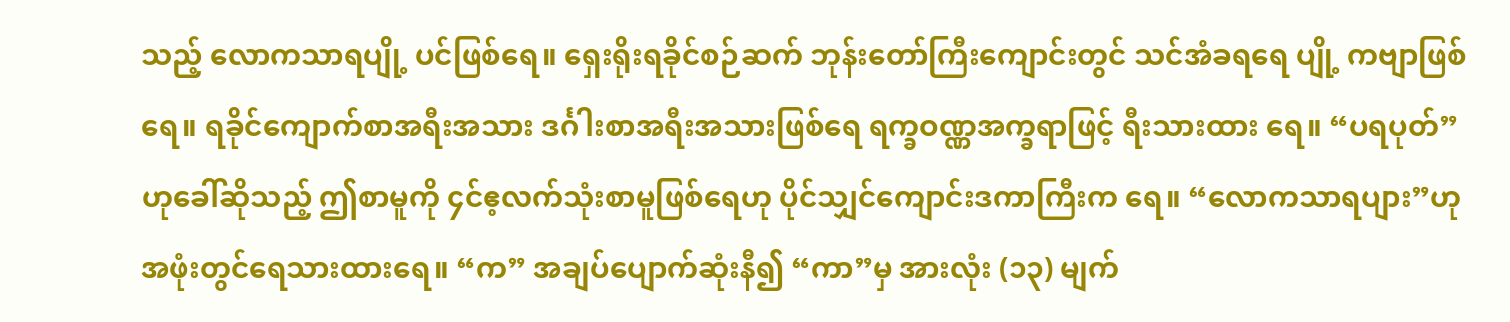သည့် လောကသာရပျို့ ပင်ဖြစ်ရေ။ ရှေးရိုးရခိုင်စဉ်ဆက် ဘုန်းတော်ကြီးကျောင်းတွင် သင်အံခရရေ ပျို့ ကဗျာဖြစ် ရေ။ ရခိုင်ကျောက်စာအရီးအသား ဒင်္ဂါးစာအရီးအသားဖြစ်ရေ ရက္ခဝဏ္ဏအက္ခရာဖြင့် ရီးသားထား ရေ။ “ပရပုတ်” ဟုခေါ်ဆိုသည့် ဤစာမူကို ၄င်ဧ့လက်သုံးစာမူဖြစ်ရေဟု ပိုင်သျှင်ကျောင်းဒကာကြီးက ရေ။ “လောကသာရပျား”ဟုအဖုံးတွင်ရေသားထားရေ။ “က” အချပ်ပျောက်ဆုံးနီ၍ “ကာ”မှ အားလုံး (၁၃) မျက်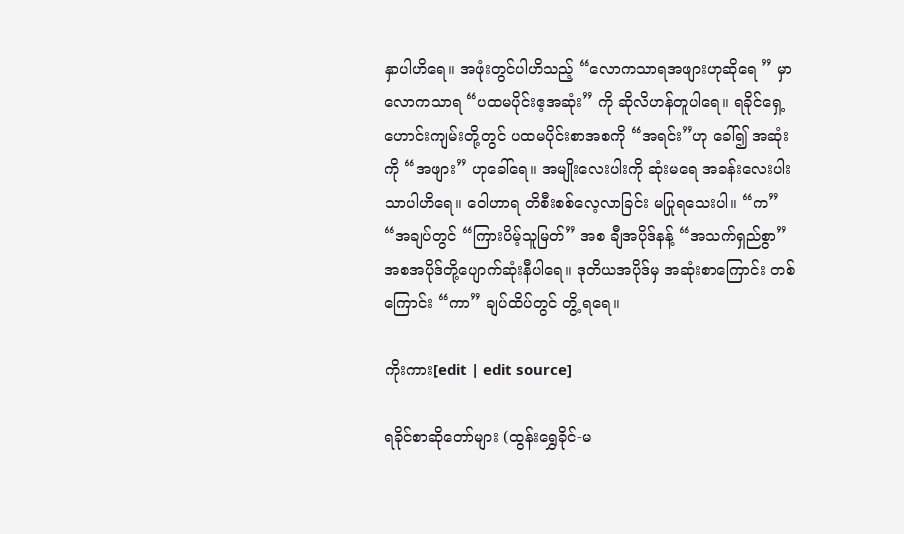နှာပါဟိရေ။ အဖုံးတွင်ပါဟိသည့် “လောကသာရအဖျားဟုဆိုရေ ” မှာ လောကသာရ “ပထမပိုင်းဧ့အဆုံး” ကို ဆိုလိဟန်တူပါရေ။ ရခိုင်ရှေ့ဟောင်းကျမ်းတို့တွင် ပထမပိုင်းစာအစကို “အရင်း”ဟု ခေါ်၍ အဆုံးကို “အဖျား” ဟုခေါ်ရေ။ အမျိုးလေးပါးကို ဆုံးမရေ အခန်းလေးပါး သာပါဟိရေ။ ဝေါဟာရ တိစီးစစ်လေ့လာခြင်း မပြုရသေးပါ။ “က” “အချပ်တွင် “ကြားပိမ့်သူမြတ်” အစ ချီအပိုဒ်နန့် “အသက်ရှည်စွာ” အစအပိုဒ်တို့ပျောက်ဆုံးနီပါရေ။ ဒုတိယအပိုဒ်မှ အဆုံးစာကြောင်း တစ် ကြောင်း “ကာ” ချပ်ထိပ်တွင် တွိ့ ရရေ။

ကိုးကား[edit | edit source]

ရခိုင်စာဆိုတော်များ (ထွန်းရွှေခိုင်-မ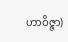ဟာဝိဇ္ဇာ)